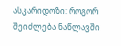ასკარიდოზი: როგორ შეიძლება ნაწლავში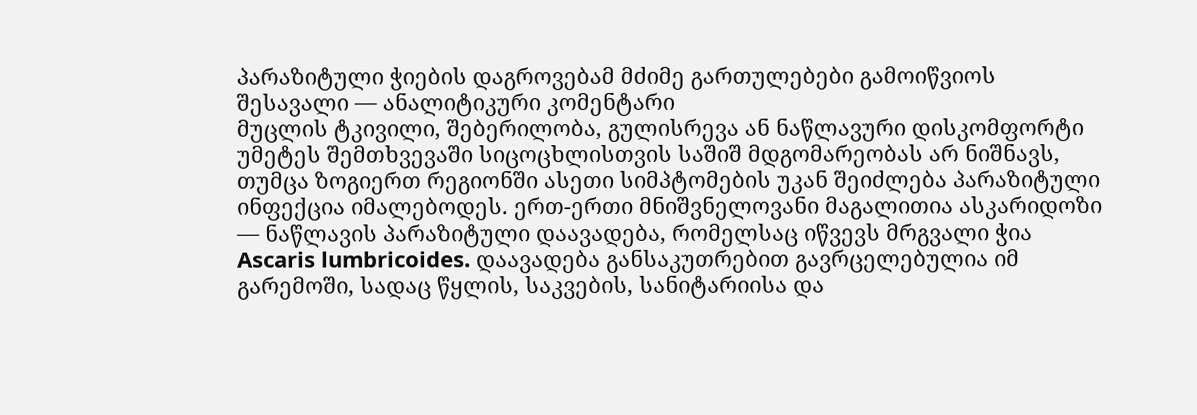პარაზიტული ჭიების დაგროვებამ მძიმე გართულებები გამოიწვიოს
შესავალი — ანალიტიკური კომენტარი
მუცლის ტკივილი, შებერილობა, გულისრევა ან ნაწლავური დისკომფორტი უმეტეს შემთხვევაში სიცოცხლისთვის საშიშ მდგომარეობას არ ნიშნავს, თუმცა ზოგიერთ რეგიონში ასეთი სიმპტომების უკან შეიძლება პარაზიტული ინფექცია იმალებოდეს. ერთ-ერთი მნიშვნელოვანი მაგალითია ასკარიდოზი — ნაწლავის პარაზიტული დაავადება, რომელსაც იწვევს მრგვალი ჭია Ascaris lumbricoides. დაავადება განსაკუთრებით გავრცელებულია იმ გარემოში, სადაც წყლის, საკვების, სანიტარიისა და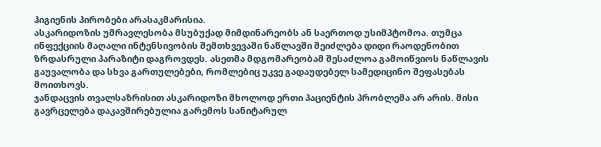ჰიგიენის პირობები არასაკმარისია.
ასკარიდოზის უმრავლესობა მსუბუქად მიმდინარეობს ან საერთოდ უსიმპტომოა. თუმცა ინფექციის მაღალი ინტენსივობის შემთხვევაში ნაწლავში შეიძლება დიდი რაოდენობით ზრდასრული პარაზიტი დაგროვდეს. ასეთმა მდგომარეობამ შესაძლოა გამოიწვიოს ნაწლავის გაუვალობა და სხვა გართულებები, რომლებიც უკვე გადაუდებელ სამედიცინო შეფასებას მოითხოვს.
ჯანდაცვის თვალსაზრისით ასკარიდოზი მხოლოდ ერთი პაციენტის პრობლემა არ არის. მისი გავრცელება დაკავშირებულია გარემოს სანიტარულ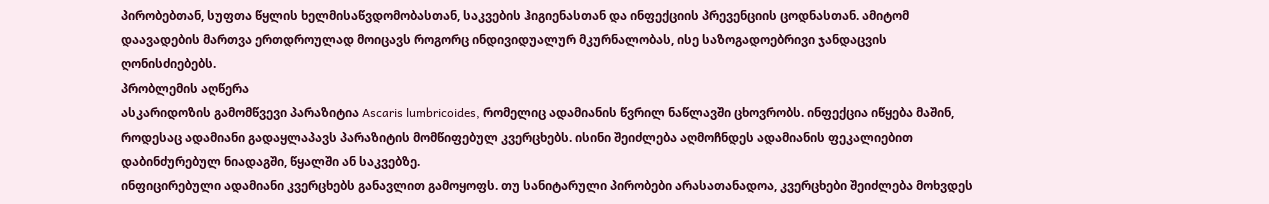პირობებთან, სუფთა წყლის ხელმისაწვდომობასთან, საკვების ჰიგიენასთან და ინფექციის პრევენციის ცოდნასთან. ამიტომ დაავადების მართვა ერთდროულად მოიცავს როგორც ინდივიდუალურ მკურნალობას, ისე საზოგადოებრივი ჯანდაცვის ღონისძიებებს.
პრობლემის აღწერა
ასკარიდოზის გამომწვევი პარაზიტია Ascaris lumbricoides, რომელიც ადამიანის წვრილ ნაწლავში ცხოვრობს. ინფექცია იწყება მაშინ, როდესაც ადამიანი გადაყლაპავს პარაზიტის მომწიფებულ კვერცხებს. ისინი შეიძლება აღმოჩნდეს ადამიანის ფეკალიებით დაბინძურებულ ნიადაგში, წყალში ან საკვებზე.
ინფიცირებული ადამიანი კვერცხებს განავლით გამოყოფს. თუ სანიტარული პირობები არასათანადოა, კვერცხები შეიძლება მოხვდეს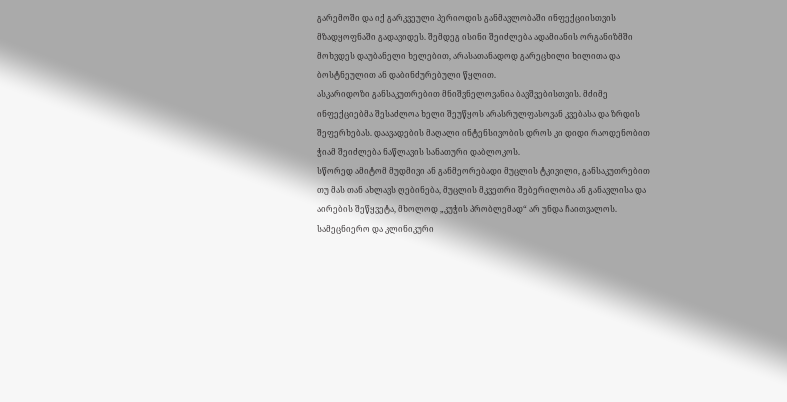გარემოში და იქ გარკვეული პერიოდის განმავლობაში ინფექციისთვის მზადყოფნაში გადავიდეს. შემდეგ ისინი შეიძლება ადამიანის ორგანიზმში მოხვდეს დაუბანელი ხელებით, არასათანადოდ გარეცხილი ხილითა და ბოსტნეულით ან დაბინძურებული წყლით.
ასკარიდოზი განსაკუთრებით მნიშვნელოვანია ბავშვებისთვის. მძიმე ინფექციებმა შესაძლოა ხელი შეუწყოს არასრულფასოვან კვებასა და ზრდის შეფერხებას. დაავადების მაღალი ინტენსივობის დროს კი დიდი რაოდენობით ჭიამ შეიძლება ნაწლავის სანათური დაბლოკოს.
სწორედ ამიტომ მუდმივი ან განმეორებადი მუცლის ტკივილი, განსაკუთრებით თუ მას თან ახლავს ღებინება, მუცლის მკვეთრი შებერილობა ან განავლისა და აირების შეწყვეტა, მხოლოდ „კუჭის პრობლემად“ არ უნდა ჩაითვალოს.
სამეცნიერო და კლინიკური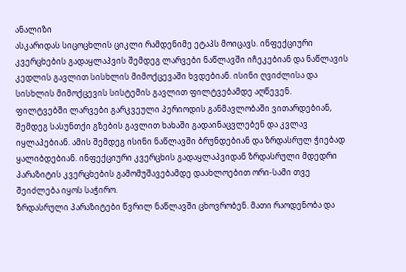ანალიზი
ასკარიდას სიცოცხლის ციკლი რამდენიმე ეტაპს მოიცავს. ინფექციური კვერცხების გადაყლაპვის შემდეგ ლარვები ნაწლავში იჩეკებიან და ნაწლავის კედლის გავლით სისხლის მიმოქცევაში ხვდებიან. ისინი ღვიძლისა და სისხლის მიმოქცევის სისტემის გავლით ფილტვებამდე აღწევენ.
ფილტვებში ლარვები გარკვეული პერიოდის განმავლობაში ვითარდებიან, შემდეგ სასუნთქი გზების გავლით ხახაში გადაინაცვლებენ და კვლავ იყლაპებიან. ამის შემდეგ ისინი ნაწლავში ბრუნდებიან და ზრდასრულ ჭიებად ყალიბდებიან. ინფექციური კვერცხის გადაყლაპვიდან ზრდასრული მდედრი პარაზიტის კვერცხების გამომუშავებამდე დაახლოებით ორი-სამი თვე შეიძლება იყოს საჭირო.
ზრდასრული პარაზიტები წვრილ ნაწლავში ცხოვრობენ. მათი რაოდენობა და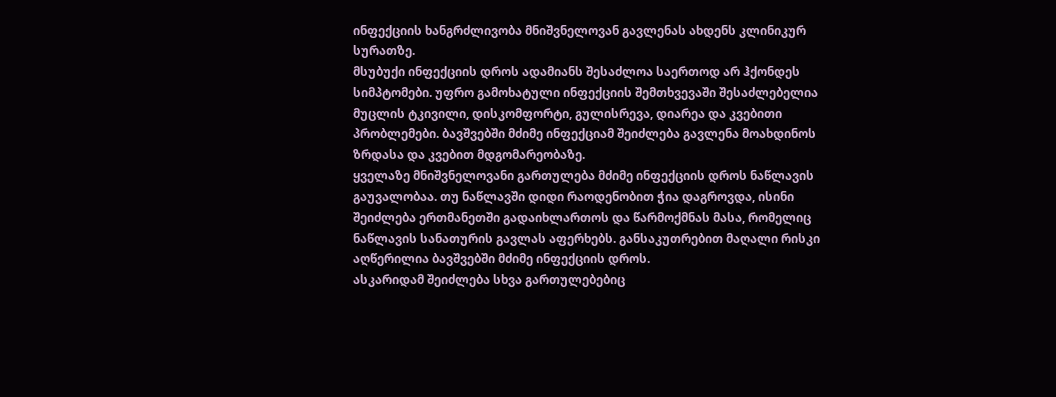ინფექციის ხანგრძლივობა მნიშვნელოვან გავლენას ახდენს კლინიკურ სურათზე.
მსუბუქი ინფექციის დროს ადამიანს შესაძლოა საერთოდ არ ჰქონდეს სიმპტომები. უფრო გამოხატული ინფექციის შემთხვევაში შესაძლებელია მუცლის ტკივილი, დისკომფორტი, გულისრევა, დიარეა და კვებითი პრობლემები. ბავშვებში მძიმე ინფექციამ შეიძლება გავლენა მოახდინოს ზრდასა და კვებით მდგომარეობაზე.
ყველაზე მნიშვნელოვანი გართულება მძიმე ინფექციის დროს ნაწლავის გაუვალობაა. თუ ნაწლავში დიდი რაოდენობით ჭია დაგროვდა, ისინი შეიძლება ერთმანეთში გადაიხლართოს და წარმოქმნას მასა, რომელიც ნაწლავის სანათურის გავლას აფერხებს. განსაკუთრებით მაღალი რისკი აღწერილია ბავშვებში მძიმე ინფექციის დროს.
ასკარიდამ შეიძლება სხვა გართულებებიც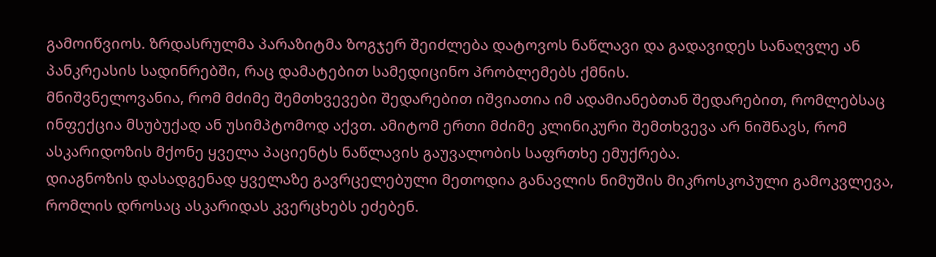გამოიწვიოს. ზრდასრულმა პარაზიტმა ზოგჯერ შეიძლება დატოვოს ნაწლავი და გადავიდეს სანაღვლე ან პანკრეასის სადინრებში, რაც დამატებით სამედიცინო პრობლემებს ქმნის.
მნიშვნელოვანია, რომ მძიმე შემთხვევები შედარებით იშვიათია იმ ადამიანებთან შედარებით, რომლებსაც ინფექცია მსუბუქად ან უსიმპტომოდ აქვთ. ამიტომ ერთი მძიმე კლინიკური შემთხვევა არ ნიშნავს, რომ ასკარიდოზის მქონე ყველა პაციენტს ნაწლავის გაუვალობის საფრთხე ემუქრება.
დიაგნოზის დასადგენად ყველაზე გავრცელებული მეთოდია განავლის ნიმუშის მიკროსკოპული გამოკვლევა, რომლის დროსაც ასკარიდას კვერცხებს ეძებენ.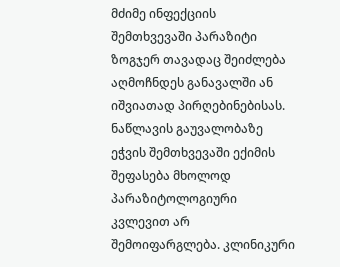მძიმე ინფექციის შემთხვევაში პარაზიტი ზოგჯერ თავადაც შეიძლება აღმოჩნდეს განავალში ან იშვიათად პირღებინებისას.
ნაწლავის გაუვალობაზე ეჭვის შემთხვევაში ექიმის შეფასება მხოლოდ პარაზიტოლოგიური კვლევით არ შემოიფარგლება. კლინიკური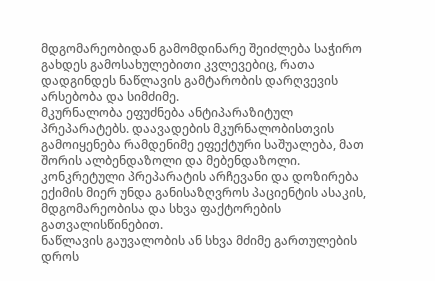მდგომარეობიდან გამომდინარე შეიძლება საჭირო გახდეს გამოსახულებითი კვლევებიც, რათა დადგინდეს ნაწლავის გამტარობის დარღვევის არსებობა და სიმძიმე.
მკურნალობა ეფუძნება ანტიპარაზიტულ პრეპარატებს. დაავადების მკურნალობისთვის გამოიყენება რამდენიმე ეფექტური საშუალება, მათ შორის ალბენდაზოლი და მებენდაზოლი. კონკრეტული პრეპარატის არჩევანი და დოზირება ექიმის მიერ უნდა განისაზღვროს პაციენტის ასაკის, მდგომარეობისა და სხვა ფაქტორების გათვალისწინებით.
ნაწლავის გაუვალობის ან სხვა მძიმე გართულების დროს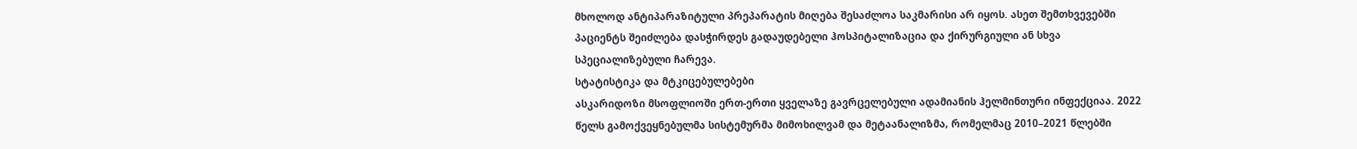მხოლოდ ანტიპარაზიტული პრეპარატის მიღება შესაძლოა საკმარისი არ იყოს. ასეთ შემთხვევებში პაციენტს შეიძლება დასჭირდეს გადაუდებელი ჰოსპიტალიზაცია და ქირურგიული ან სხვა სპეციალიზებული ჩარევა.
სტატისტიკა და მტკიცებულებები
ასკარიდოზი მსოფლიოში ერთ-ერთი ყველაზე გავრცელებული ადამიანის ჰელმინთური ინფექციაა. 2022 წელს გამოქვეყნებულმა სისტემურმა მიმოხილვამ და მეტაანალიზმა, რომელმაც 2010–2021 წლებში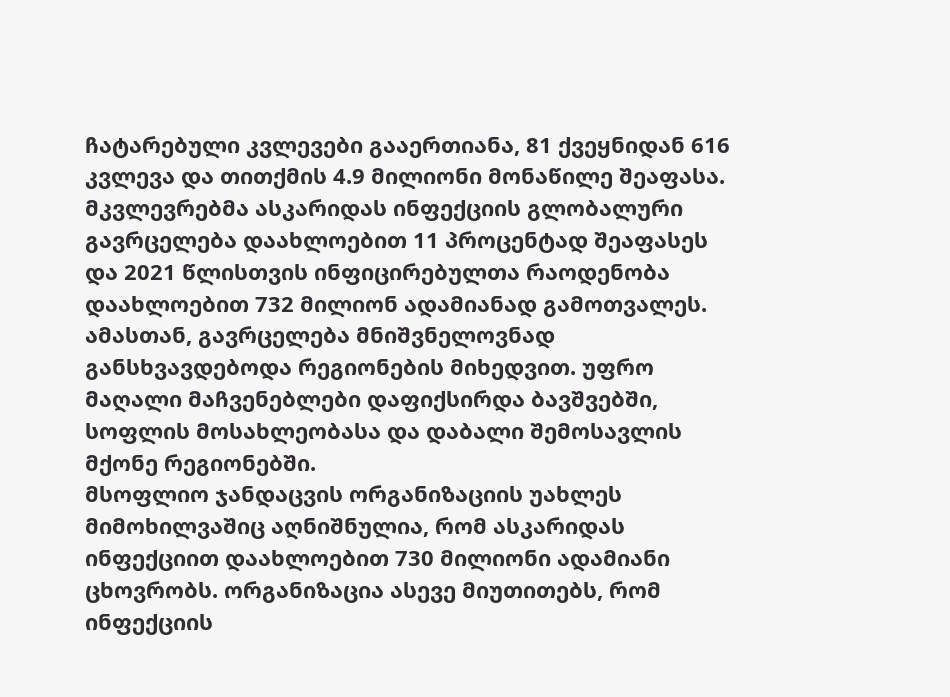ჩატარებული კვლევები გააერთიანა, 81 ქვეყნიდან 616 კვლევა და თითქმის 4.9 მილიონი მონაწილე შეაფასა.
მკვლევრებმა ასკარიდას ინფექციის გლობალური გავრცელება დაახლოებით 11 პროცენტად შეაფასეს და 2021 წლისთვის ინფიცირებულთა რაოდენობა დაახლოებით 732 მილიონ ადამიანად გამოთვალეს. ამასთან, გავრცელება მნიშვნელოვნად განსხვავდებოდა რეგიონების მიხედვით. უფრო მაღალი მაჩვენებლები დაფიქსირდა ბავშვებში, სოფლის მოსახლეობასა და დაბალი შემოსავლის მქონე რეგიონებში.
მსოფლიო ჯანდაცვის ორგანიზაციის უახლეს მიმოხილვაშიც აღნიშნულია, რომ ასკარიდას ინფექციით დაახლოებით 730 მილიონი ადამიანი ცხოვრობს. ორგანიზაცია ასევე მიუთითებს, რომ ინფექციის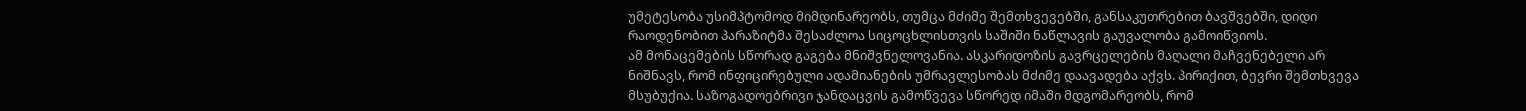უმეტესობა უსიმპტომოდ მიმდინარეობს, თუმცა მძიმე შემთხვევებში, განსაკუთრებით ბავშვებში, დიდი რაოდენობით პარაზიტმა შესაძლოა სიცოცხლისთვის საშიში ნაწლავის გაუვალობა გამოიწვიოს.
ამ მონაცემების სწორად გაგება მნიშვნელოვანია. ასკარიდოზის გავრცელების მაღალი მაჩვენებელი არ ნიშნავს, რომ ინფიცირებული ადამიანების უმრავლესობას მძიმე დაავადება აქვს. პირიქით, ბევრი შემთხვევა მსუბუქია. საზოგადოებრივი ჯანდაცვის გამოწვევა სწორედ იმაში მდგომარეობს, რომ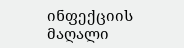ინფექციის მაღალი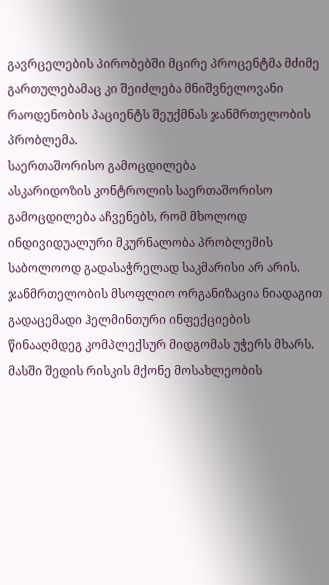გავრცელების პირობებში მცირე პროცენტმა მძიმე გართულებამაც კი შეიძლება მნიშვნელოვანი რაოდენობის პაციენტს შეუქმნას ჯანმრთელობის პრობლემა.
საერთაშორისო გამოცდილება
ასკარიდოზის კონტროლის საერთაშორისო გამოცდილება აჩვენებს, რომ მხოლოდ ინდივიდუალური მკურნალობა პრობლემის საბოლოოდ გადასაჭრელად საკმარისი არ არის.
ჯანმრთელობის მსოფლიო ორგანიზაცია ნიადაგით გადაცემადი ჰელმინთური ინფექციების წინააღმდეგ კომპლექსურ მიდგომას უჭერს მხარს. მასში შედის რისკის მქონე მოსახლეობის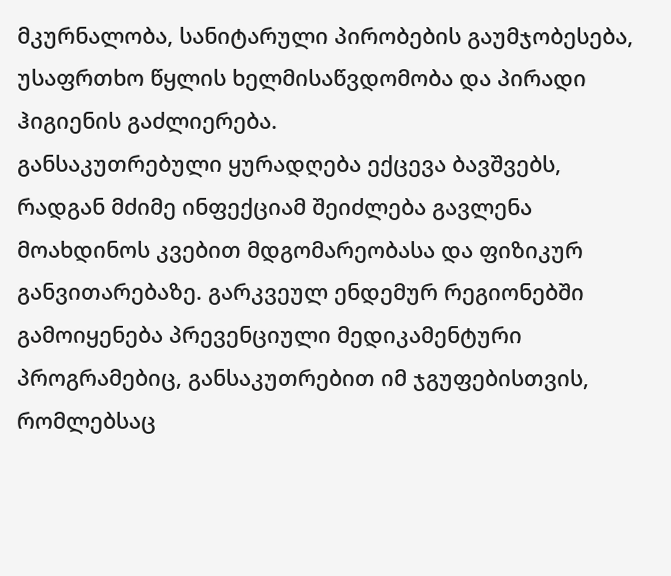მკურნალობა, სანიტარული პირობების გაუმჯობესება, უსაფრთხო წყლის ხელმისაწვდომობა და პირადი ჰიგიენის გაძლიერება.
განსაკუთრებული ყურადღება ექცევა ბავშვებს, რადგან მძიმე ინფექციამ შეიძლება გავლენა მოახდინოს კვებით მდგომარეობასა და ფიზიკურ განვითარებაზე. გარკვეულ ენდემურ რეგიონებში გამოიყენება პრევენციული მედიკამენტური პროგრამებიც, განსაკუთრებით იმ ჯგუფებისთვის, რომლებსაც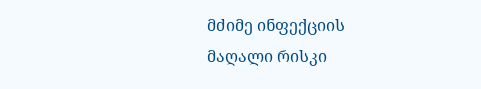მძიმე ინფექციის მაღალი რისკი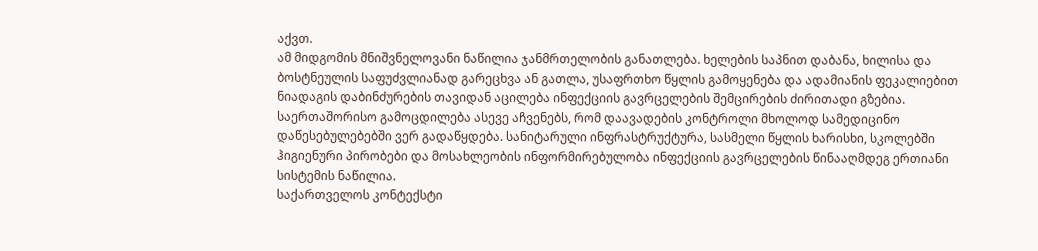აქვთ.
ამ მიდგომის მნიშვნელოვანი ნაწილია ჯანმრთელობის განათლება. ხელების საპნით დაბანა, ხილისა და ბოსტნეულის საფუძვლიანად გარეცხვა ან გათლა, უსაფრთხო წყლის გამოყენება და ადამიანის ფეკალიებით ნიადაგის დაბინძურების თავიდან აცილება ინფექციის გავრცელების შემცირების ძირითადი გზებია.
საერთაშორისო გამოცდილება ასევე აჩვენებს, რომ დაავადების კონტროლი მხოლოდ სამედიცინო დაწესებულებებში ვერ გადაწყდება. სანიტარული ინფრასტრუქტურა, სასმელი წყლის ხარისხი, სკოლებში ჰიგიენური პირობები და მოსახლეობის ინფორმირებულობა ინფექციის გავრცელების წინააღმდეგ ერთიანი სისტემის ნაწილია.
საქართველოს კონტექსტი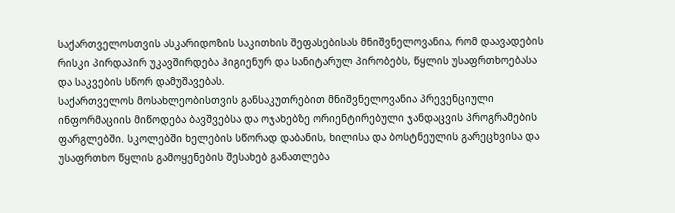საქართველოსთვის ასკარიდოზის საკითხის შეფასებისას მნიშვნელოვანია, რომ დაავადების რისკი პირდაპირ უკავშირდება ჰიგიენურ და სანიტარულ პირობებს, წყლის უსაფრთხოებასა და საკვების სწორ დამუშავებას.
საქართველოს მოსახლეობისთვის განსაკუთრებით მნიშვნელოვანია პრევენციული ინფორმაციის მიწოდება ბავშვებსა და ოჯახებზე ორიენტირებული ჯანდაცვის პროგრამების ფარგლებში. სკოლებში ხელების სწორად დაბანის, ხილისა და ბოსტნეულის გარეცხვისა და უსაფრთხო წყლის გამოყენების შესახებ განათლება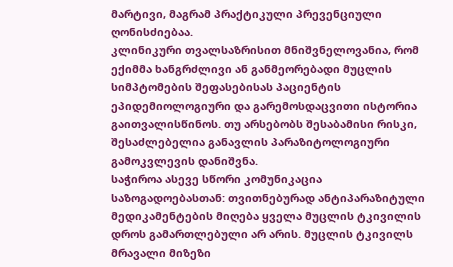მარტივი, მაგრამ პრაქტიკული პრევენციული ღონისძიებაა.
კლინიკური თვალსაზრისით მნიშვნელოვანია, რომ ექიმმა ხანგრძლივი ან განმეორებადი მუცლის სიმპტომების შეფასებისას პაციენტის ეპიდემიოლოგიური და გარემოსდაცვითი ისტორია გაითვალისწინოს. თუ არსებობს შესაბამისი რისკი, შესაძლებელია განავლის პარაზიტოლოგიური გამოკვლევის დანიშვნა.
საჭიროა ასევე სწორი კომუნიკაცია საზოგადოებასთან: თვითნებურად ანტიპარაზიტული მედიკამენტების მიღება ყველა მუცლის ტკივილის დროს გამართლებული არ არის. მუცლის ტკივილს მრავალი მიზეზი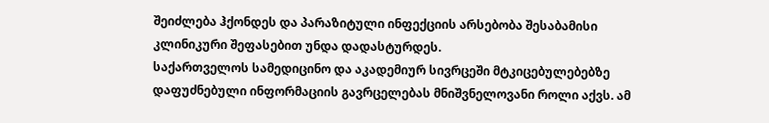შეიძლება ჰქონდეს და პარაზიტული ინფექციის არსებობა შესაბამისი კლინიკური შეფასებით უნდა დადასტურდეს.
საქართველოს სამედიცინო და აკადემიურ სივრცეში მტკიცებულებებზე დაფუძნებული ინფორმაციის გავრცელებას მნიშვნელოვანი როლი აქვს. ამ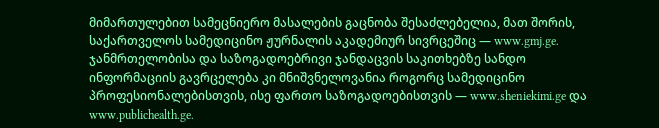მიმართულებით სამეცნიერო მასალების გაცნობა შესაძლებელია, მათ შორის, საქართველოს სამედიცინო ჟურნალის აკადემიურ სივრცეშიც — www.gmj.ge. ჯანმრთელობისა და საზოგადოებრივი ჯანდაცვის საკითხებზე სანდო ინფორმაციის გავრცელება კი მნიშვნელოვანია როგორც სამედიცინო პროფესიონალებისთვის, ისე ფართო საზოგადოებისთვის — www.sheniekimi.ge და www.publichealth.ge.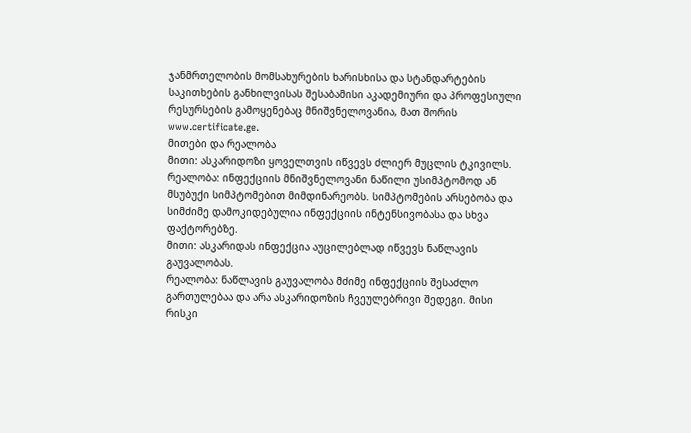ჯანმრთელობის მომსახურების ხარისხისა და სტანდარტების საკითხების განხილვისას შესაბამისი აკადემიური და პროფესიული რესურსების გამოყენებაც მნიშვნელოვანია, მათ შორის www.certificate.ge.
მითები და რეალობა
მითი: ასკარიდოზი ყოველთვის იწვევს ძლიერ მუცლის ტკივილს.
რეალობა: ინფექციის მნიშვნელოვანი ნაწილი უსიმპტომოდ ან მსუბუქი სიმპტომებით მიმდინარეობს. სიმპტომების არსებობა და სიმძიმე დამოკიდებულია ინფექციის ინტენსივობასა და სხვა ფაქტორებზე.
მითი: ასკარიდას ინფექცია აუცილებლად იწვევს ნაწლავის გაუვალობას.
რეალობა: ნაწლავის გაუვალობა მძიმე ინფექციის შესაძლო გართულებაა და არა ასკარიდოზის ჩვეულებრივი შედეგი. მისი რისკი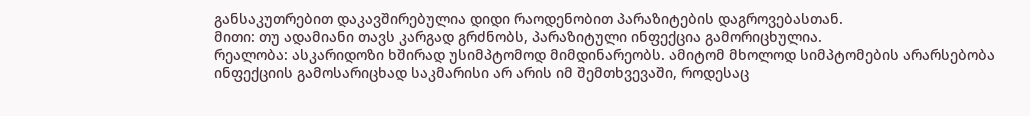განსაკუთრებით დაკავშირებულია დიდი რაოდენობით პარაზიტების დაგროვებასთან.
მითი: თუ ადამიანი თავს კარგად გრძნობს, პარაზიტული ინფექცია გამორიცხულია.
რეალობა: ასკარიდოზი ხშირად უსიმპტომოდ მიმდინარეობს. ამიტომ მხოლოდ სიმპტომების არარსებობა ინფექციის გამოსარიცხად საკმარისი არ არის იმ შემთხვევაში, როდესაც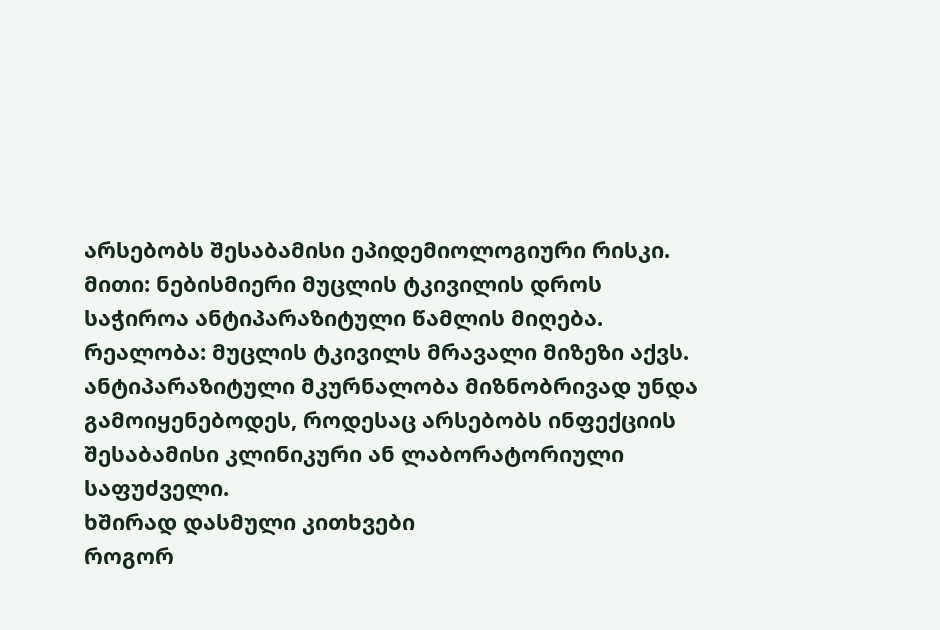არსებობს შესაბამისი ეპიდემიოლოგიური რისკი.
მითი: ნებისმიერი მუცლის ტკივილის დროს საჭიროა ანტიპარაზიტული წამლის მიღება.
რეალობა: მუცლის ტკივილს მრავალი მიზეზი აქვს. ანტიპარაზიტული მკურნალობა მიზნობრივად უნდა გამოიყენებოდეს, როდესაც არსებობს ინფექციის შესაბამისი კლინიკური ან ლაბორატორიული საფუძველი.
ხშირად დასმული კითხვები
როგორ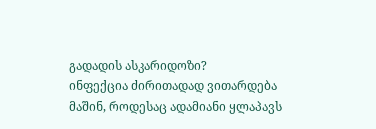გადადის ასკარიდოზი?
ინფექცია ძირითადად ვითარდება მაშინ, როდესაც ადამიანი ყლაპავს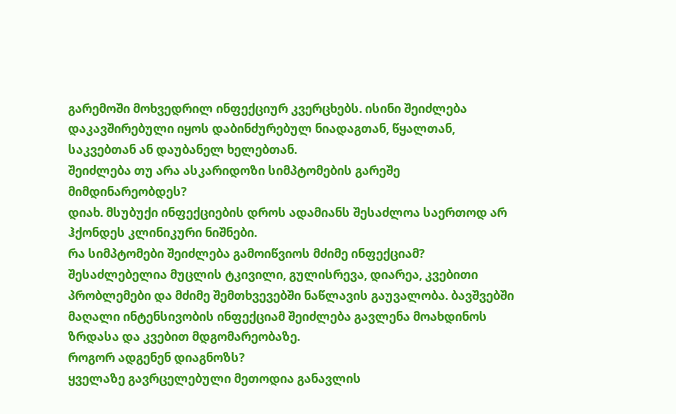გარემოში მოხვედრილ ინფექციურ კვერცხებს. ისინი შეიძლება დაკავშირებული იყოს დაბინძურებულ ნიადაგთან, წყალთან, საკვებთან ან დაუბანელ ხელებთან.
შეიძლება თუ არა ასკარიდოზი სიმპტომების გარეშე მიმდინარეობდეს?
დიახ. მსუბუქი ინფექციების დროს ადამიანს შესაძლოა საერთოდ არ ჰქონდეს კლინიკური ნიშნები.
რა სიმპტომები შეიძლება გამოიწვიოს მძიმე ინფექციამ?
შესაძლებელია მუცლის ტკივილი, გულისრევა, დიარეა, კვებითი პრობლემები და მძიმე შემთხვევებში ნაწლავის გაუვალობა. ბავშვებში მაღალი ინტენსივობის ინფექციამ შეიძლება გავლენა მოახდინოს ზრდასა და კვებით მდგომარეობაზე.
როგორ ადგენენ დიაგნოზს?
ყველაზე გავრცელებული მეთოდია განავლის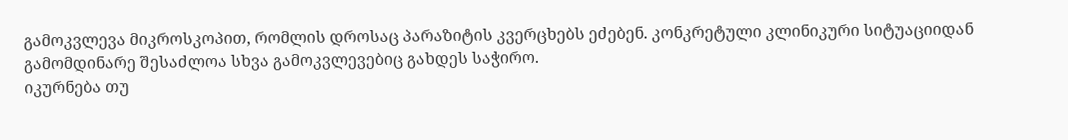გამოკვლევა მიკროსკოპით, რომლის დროსაც პარაზიტის კვერცხებს ეძებენ. კონკრეტული კლინიკური სიტუაციიდან გამომდინარე შესაძლოა სხვა გამოკვლევებიც გახდეს საჭირო.
იკურნება თუ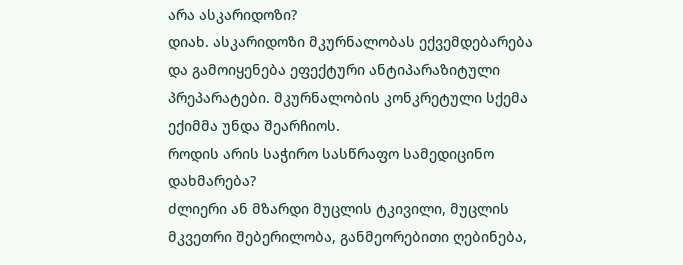არა ასკარიდოზი?
დიახ. ასკარიდოზი მკურნალობას ექვემდებარება და გამოიყენება ეფექტური ანტიპარაზიტული პრეპარატები. მკურნალობის კონკრეტული სქემა ექიმმა უნდა შეარჩიოს.
როდის არის საჭირო სასწრაფო სამედიცინო დახმარება?
ძლიერი ან მზარდი მუცლის ტკივილი, მუცლის მკვეთრი შებერილობა, განმეორებითი ღებინება,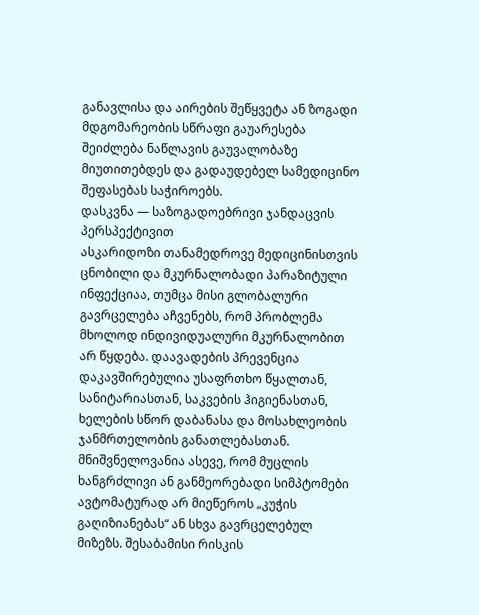განავლისა და აირების შეწყვეტა ან ზოგადი მდგომარეობის სწრაფი გაუარესება შეიძლება ნაწლავის გაუვალობაზე მიუთითებდეს და გადაუდებელ სამედიცინო შეფასებას საჭიროებს.
დასკვნა — საზოგადოებრივი ჯანდაცვის პერსპექტივით
ასკარიდოზი თანამედროვე მედიცინისთვის ცნობილი და მკურნალობადი პარაზიტული ინფექციაა, თუმცა მისი გლობალური გავრცელება აჩვენებს, რომ პრობლემა მხოლოდ ინდივიდუალური მკურნალობით არ წყდება. დაავადების პრევენცია დაკავშირებულია უსაფრთხო წყალთან, სანიტარიასთან, საკვების ჰიგიენასთან, ხელების სწორ დაბანასა და მოსახლეობის ჯანმრთელობის განათლებასთან.
მნიშვნელოვანია ასევე, რომ მუცლის ხანგრძლივი ან განმეორებადი სიმპტომები ავტომატურად არ მიეწეროს „კუჭის გაღიზიანებას“ ან სხვა გავრცელებულ მიზეზს. შესაბამისი რისკის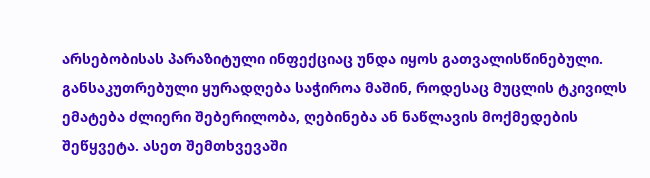არსებობისას პარაზიტული ინფექციაც უნდა იყოს გათვალისწინებული.
განსაკუთრებული ყურადღება საჭიროა მაშინ, როდესაც მუცლის ტკივილს ემატება ძლიერი შებერილობა, ღებინება ან ნაწლავის მოქმედების შეწყვეტა. ასეთ შემთხვევაში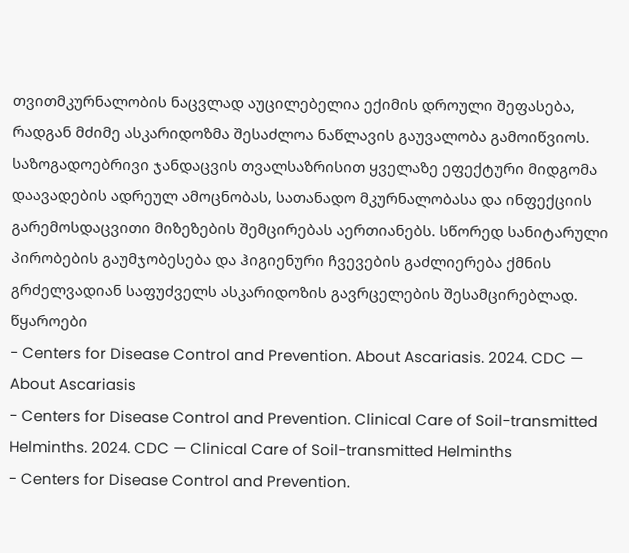თვითმკურნალობის ნაცვლად აუცილებელია ექიმის დროული შეფასება, რადგან მძიმე ასკარიდოზმა შესაძლოა ნაწლავის გაუვალობა გამოიწვიოს.
საზოგადოებრივი ჯანდაცვის თვალსაზრისით ყველაზე ეფექტური მიდგომა დაავადების ადრეულ ამოცნობას, სათანადო მკურნალობასა და ინფექციის გარემოსდაცვითი მიზეზების შემცირებას აერთიანებს. სწორედ სანიტარული პირობების გაუმჯობესება და ჰიგიენური ჩვევების გაძლიერება ქმნის გრძელვადიან საფუძველს ასკარიდოზის გავრცელების შესამცირებლად.
წყაროები
- Centers for Disease Control and Prevention. About Ascariasis. 2024. CDC — About Ascariasis
- Centers for Disease Control and Prevention. Clinical Care of Soil-transmitted Helminths. 2024. CDC — Clinical Care of Soil-transmitted Helminths
- Centers for Disease Control and Prevention.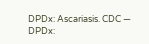DPDx: Ascariasis. CDC — DPDx: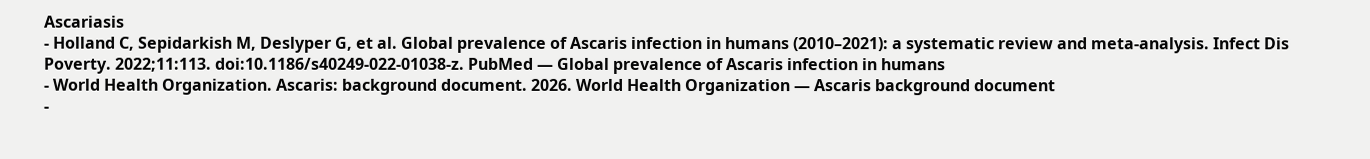Ascariasis
- Holland C, Sepidarkish M, Deslyper G, et al. Global prevalence of Ascaris infection in humans (2010–2021): a systematic review and meta-analysis. Infect Dis Poverty. 2022;11:113. doi:10.1186/s40249-022-01038-z. PubMed — Global prevalence of Ascaris infection in humans
- World Health Organization. Ascaris: background document. 2026. World Health Organization — Ascaris background document
-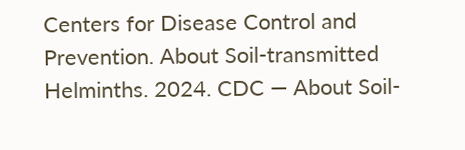Centers for Disease Control and Prevention. About Soil-transmitted Helminths. 2024. CDC — About Soil-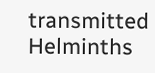transmitted Helminths